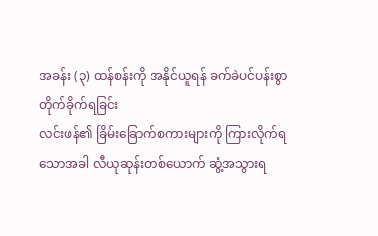အခန်း (၃) ထန်စန်းကို အနိုင်ယူရန် ခက်ခဲပင်ပန်းစွာ
တိုက်ခိုက်ရခြင်း
လင်းဖန်၏ ခြိမ်းခြောက်စကားများကို ကြားလိုက်ရသောအခါ လီယုဆုန်းတစ်ယောက် ဆွံ့အသွားရ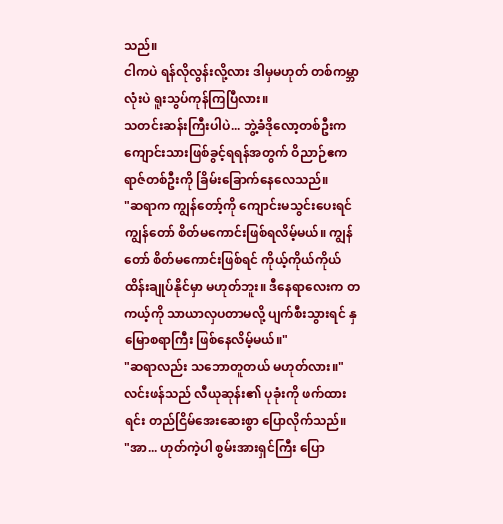သည်။
ငါကပဲ ရန်လိုလွန်းလို့လား ဒါမှမဟုတ် တစ်ကမ္ဘာလုံးပဲ ရူးသွပ်ကုန်ကြပြီလား။
သတင်းဆန်းကြီးပါပဲ... ဘွဲ့ခံဒိုလော့တစ်ဦးက ကျောင်းသားဖြစ်ခွင့်ရရန်အတွက် ဝိညာဉ်ဧကရာဇ်တစ်ဦးကို ခြိမ်းခြောက်နေလေသည်။
"ဆရာက ကျွန်တော့်ကို ကျောင်းမသွင်းပေးရင် ကျွန်တော် စိတ်မကောင်းဖြစ်ရလိမ့်မယ်။ ကျွန်တော် စိတ်မကောင်းဖြစ်ရင် ကိုယ့်ကိုယ်ကိုယ် ထိန်းချုပ်နိုင်မှာ မဟုတ်ဘူး။ ဒီနေရာလေးက တကယ့်ကို သာယာလှပတာမလို့ ပျက်စီးသွားရင် နှမြောစရာကြီး ဖြစ်နေလိမ့်မယ်။"
"ဆရာလည်း သဘောတူတယ် မဟုတ်လား။"
လင်းဖန်သည် လီယုဆုန်း၏ ပုခုံးကို ဖက်ထားရင်း တည်ငြိမ်အေးဆေးစွာ ပြောလိုက်သည်။
"အာ... ဟုတ်ကဲ့ပါ စွမ်းအားရှင်ကြီး ပြော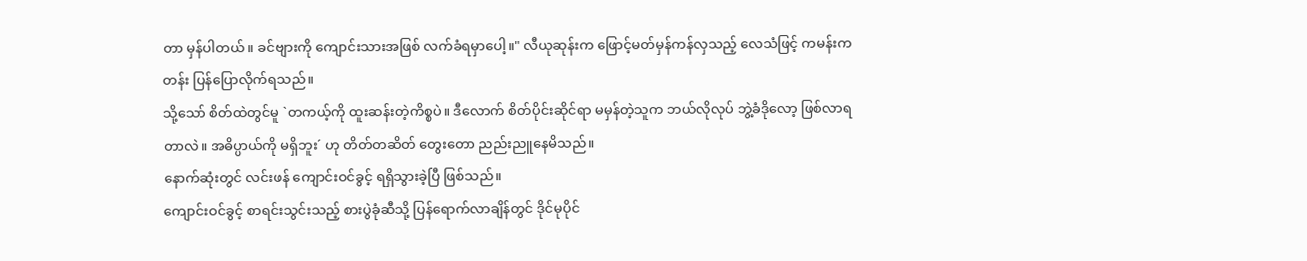တာ မှန်ပါတယ်။ ခင်ဗျားကို ကျောင်းသားအဖြစ် လက်ခံရမှာပေါ့။" လီယုဆုန်းက ဖြောင့်မတ်မှန်ကန်လှသည့် လေသံဖြင့် ကမန်းကတန်း ပြန်ပြောလိုက်ရသည်။
သို့သော် စိတ်ထဲတွင်မူ `တကယ့်ကို ထူးဆန်းတဲ့ကိစ္စပဲ။ ဒီလောက် စိတ်ပိုင်းဆိုင်ရာ မမှန်တဲ့သူက ဘယ်လိုလုပ် ဘွဲ့ခံဒိုလော့ ဖြစ်လာရတာလဲ။ အဓိပ္ပာယ်ကို မရှိဘူး´ ဟု တိတ်တဆိတ် တွေးတော ညည်းညူနေမိသည်။
နောက်ဆုံးတွင် လင်းဖန် ကျောင်းဝင်ခွင့် ရရှိသွားခဲ့ပြီ ဖြစ်သည်။
ကျောင်းဝင်ခွင့် စာရင်းသွင်းသည့် စားပွဲခုံဆီသို့ ပြန်ရောက်လာချိန်တွင် ဒိုင်မုပိုင်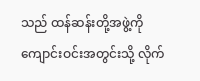သည် ထန်ဆန်းတို့အဖွဲ့ကို ကျောင်းဝင်းအတွင်းသို့ လိုက်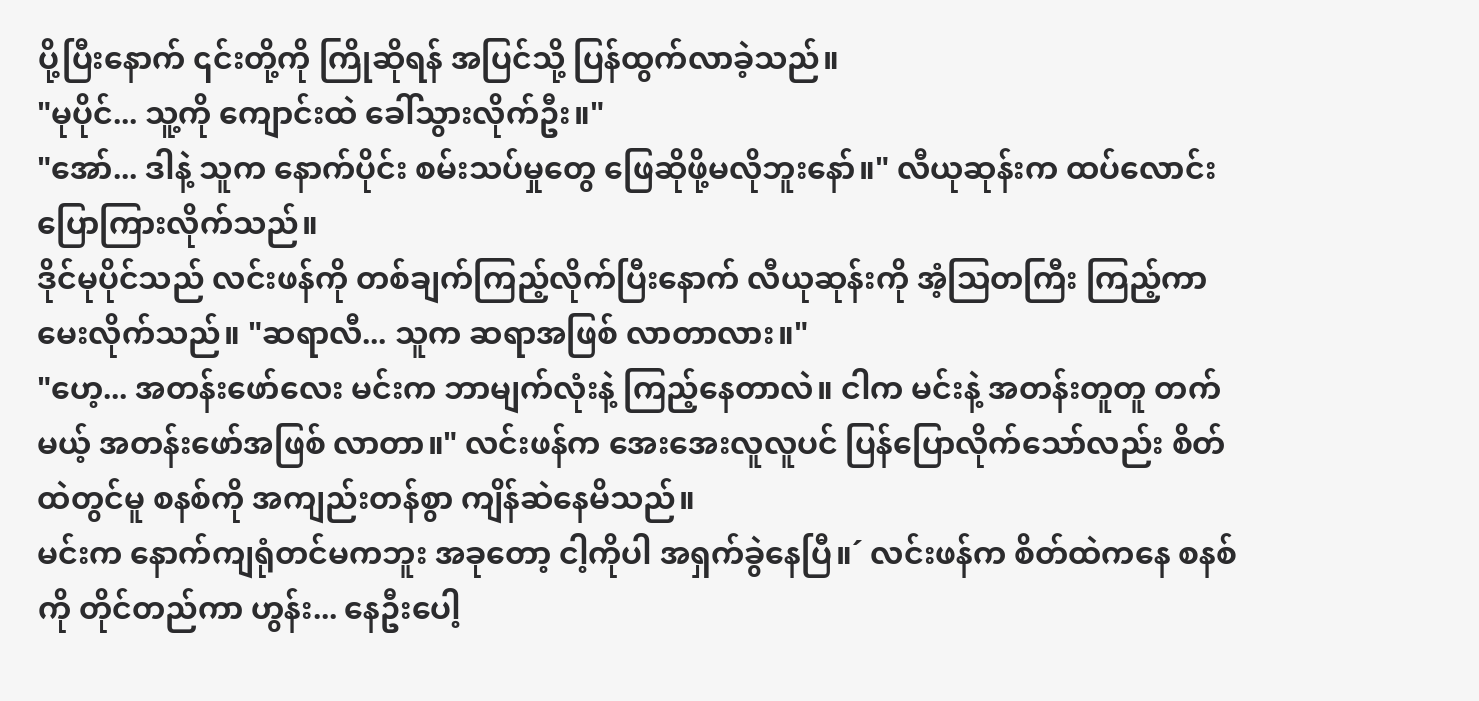ပို့ပြီးနောက် ၎င်းတို့ကို ကြိုဆိုရန် အပြင်သို့ ပြန်ထွက်လာခဲ့သည်။
"မုပိုင်... သူ့ကို ကျောင်းထဲ ခေါ်သွားလိုက်ဦး။"
"အော်... ဒါနဲ့ သူက နောက်ပိုင်း စမ်းသပ်မှုတွေ ဖြေဆိုဖို့မလိုဘူးနော်။" လီယုဆုန်းက ထပ်လောင်းပြောကြားလိုက်သည်။
ဒိုင်မုပိုင်သည် လင်းဖန်ကို တစ်ချက်ကြည့်လိုက်ပြီးနောက် လီယုဆုန်းကို အံ့ဩတကြီး ကြည့်ကာ မေးလိုက်သည်။ "ဆရာလီ... သူက ဆရာအဖြစ် လာတာလား။"
"ဟေ့... အတန်းဖော်လေး မင်းက ဘာမျက်လုံးနဲ့ ကြည့်နေတာလဲ။ ငါက မင်းနဲ့ အတန်းတူတူ တက်မယ့် အတန်းဖော်အဖြစ် လာတာ။" လင်းဖန်က အေးအေးလူလူပင် ပြန်ပြောလိုက်သော်လည်း စိတ်ထဲတွင်မူ စနစ်ကို အကျည်းတန်စွာ ကျိန်ဆဲနေမိသည်။
မင်းက နောက်ကျရုံတင်မကဘူး အခုတော့ ငါ့ကိုပါ အရှက်ခွဲနေပြီ။´ လင်းဖန်က စိတ်ထဲကနေ စနစ်ကို တိုင်တည်ကာ ဟွန်း... နေဦးပေါ့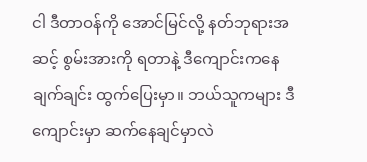ငါ ဒီတာဝန်ကို အောင်မြင်လို့ နတ်ဘုရားအဆင့် စွမ်းအားကို ရတာနဲ့ ဒီကျောင်းကနေ ချက်ချင်း ထွက်ပြေးမှာ။ ဘယ်သူကများ ဒီကျောင်းမှာ ဆက်နေချင်မှာလဲ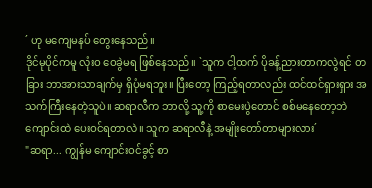´ ဟု မကျေမနပ် တွေးနေသည်။
ဒိုင်မုပိုင်ကမူ လုံးဝ ဝေခွဲမရ ဖြစ်နေသည်။ `သူက ငါ့ထက် ပိုခန့်ညားတာကလွဲရင် တခြား ဘာအားသာချက်မှ ရှိပုံမရဘူး။ ပြီးတော့ ကြည့်ရတာလည်း ထင်ထင်ရှားရှား အသက်ကြီးနေတဲ့သူပဲ။ ဆရာလီက ဘာလို့ သူ့ကို စာမေးပွဲတောင် စစ်မနေတော့ဘဲ ကျောင်းထဲ ပေးဝင်ရတာလဲ။ သူက ဆရာလီနဲ့ အမျိုးတော်တာများလား´
"ဆရာ... ကျွန်မ ကျောင်းဝင်ခွင့် စာ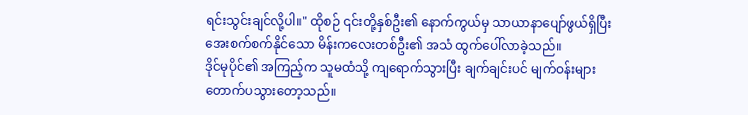ရင်းသွင်းချင်လို့ပါ။" ထိုစဉ် ၎င်းတို့နှစ်ဦး၏ နောက်ကွယ်မှ သာယာနာပျော်ဖွယ်ရှိပြီး အေးစက်စက်နိုင်သော မိန်းကလေးတစ်ဦး၏ အသံ ထွက်ပေါ်လာခဲ့သည်။
ဒိုင်မုပိုင်၏ အကြည့်က သူမထံသို့ ကျရောက်သွားပြီး ချက်ချင်းပင် မျက်ဝန်းများ တောက်ပသွားတော့သည်။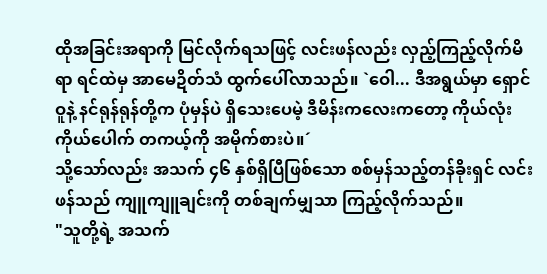ထိုအခြင်းအရာကို မြင်လိုက်ရသဖြင့် လင်းဖန်လည်း လှည့်ကြည့်လိုက်မိရာ ရင်ထဲမှ အာမေဍိတ်သံ ထွက်ပေါ်လာသည်။ `ဝေါ... ဒီအရွယ်မှာ ရှောင်ဝူနဲ့ နင်ရုန်ရုန်တို့က ပုံမှန်ပဲ ရှိသေးပေမဲ့ ဒီမိန်းကလေးကတော့ ကိုယ်လုံးကိုယ်ပေါက် တကယ့်ကို အမိုက်စားပဲ။´
သို့သော်လည်း အသက် ၄၆ နှစ်ရှိပြီဖြစ်သော စစ်မှန်သည့်တန်ခိုးရှင် လင်းဖန်သည် ကျူကျူချင်းကို တစ်ချက်မျှသာ ကြည့်လိုက်သည်။
"သူတို့ရဲ့ အသက်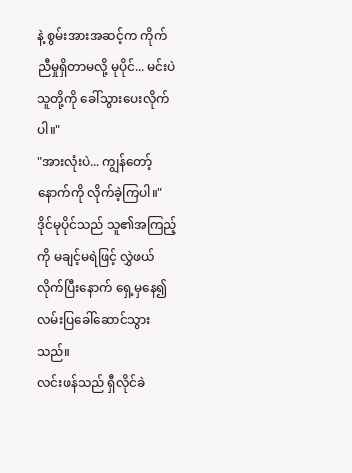နဲ့ စွမ်းအားအဆင့်က ကိုက်ညီမှုရှိတာမလို့ မုပိုင်... မင်းပဲ သူတို့ကို ခေါ်သွားပေးလိုက်ပါ။"
"အားလုံးပဲ... ကျွန်တော့်နောက်ကို လိုက်ခဲ့ကြပါ။"
ဒိုင်မုပိုင်သည် သူ၏အကြည့်ကို မချင့်မရဲဖြင့် လွှဲဖယ်လိုက်ပြီးနောက် ရှေ့မှနေ၍ လမ်းပြခေါ်ဆောင်သွားသည်။
လင်းဖန်သည် ရှီလိုင်ခဲ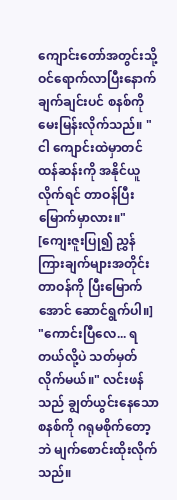ကျောင်းတော်အတွင်းသို့ ဝင်ရောက်လာပြီးနောက် ချက်ချင်းပင် စနစ်ကို မေးမြန်းလိုက်သည်။ "ငါ ကျောင်းထဲမှာတင် ထန်ဆန်းကို အနိုင်ယူလိုက်ရင် တာဝန်ပြီးမြောက်မှာလား။"
[ကျေးဇူးပြု၍ ညွှန်ကြားချက်များအတိုင်း တာဝန်ကို ပြီးမြောက်အောင် ဆောင်ရွက်ပါ။]
"ကောင်းပြီလေ... ရတယ်လို့ပဲ သတ်မှတ်လိုက်မယ်။" လင်းဖန်သည် ချွတ်ယွင်းနေသော စနစ်ကို ဂရုမစိုက်တော့ဘဲ မျက်စောင်းထိုးလိုက်သည်။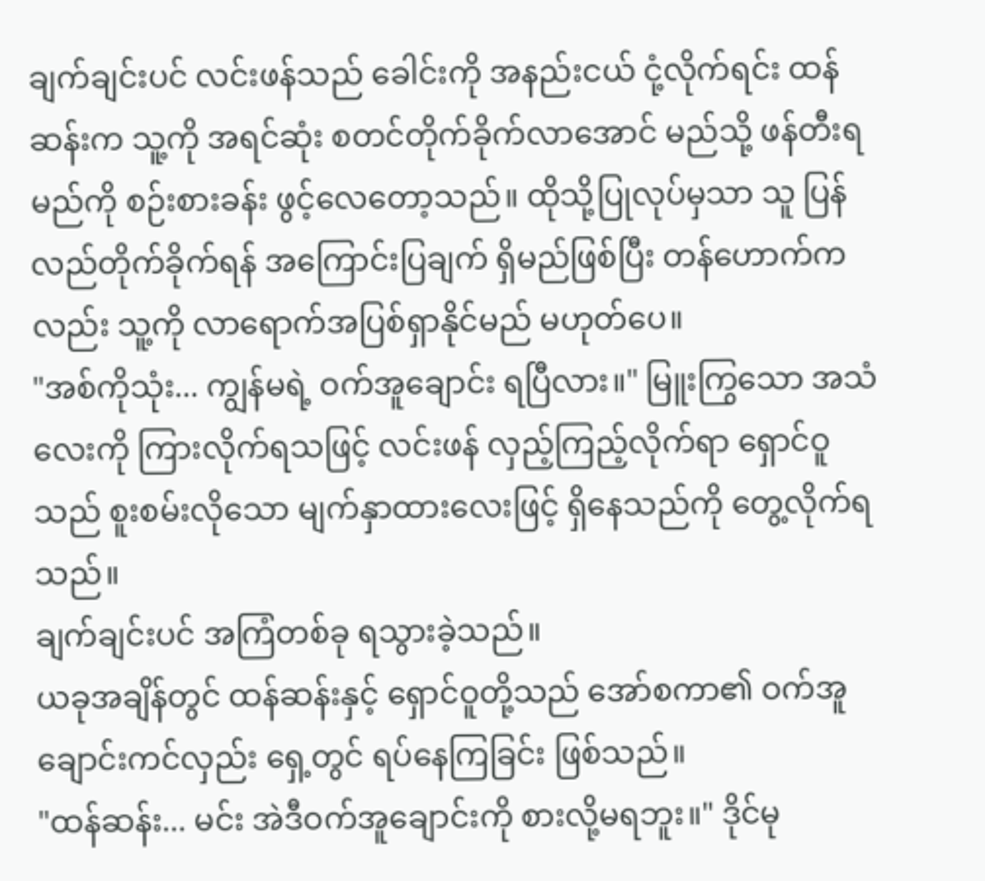ချက်ချင်းပင် လင်းဖန်သည် ခေါင်းကို အနည်းငယ် ငုံ့လိုက်ရင်း ထန်ဆန်းက သူ့ကို အရင်ဆုံး စတင်တိုက်ခိုက်လာအောင် မည်သို့ ဖန်တီးရမည်ကို စဉ်းစားခန်း ဖွင့်လေတော့သည်။ ထိုသို့ပြုလုပ်မှသာ သူ ပြန်လည်တိုက်ခိုက်ရန် အကြောင်းပြချက် ရှိမည်ဖြစ်ပြီး တန်ဟောက်ကလည်း သူ့ကို လာရောက်အပြစ်ရှာနိုင်မည် မဟုတ်ပေ။
"အစ်ကိုသုံး... ကျွန်မရဲ့ ဝက်အူချောင်း ရပြီလား။" မြူးကြွသော အသံလေးကို ကြားလိုက်ရသဖြင့် လင်းဖန် လှည့်ကြည့်လိုက်ရာ ရှောင်ဝူသည် စူးစမ်းလိုသော မျက်နှာထားလေးဖြင့် ရှိနေသည်ကို တွေ့လိုက်ရသည်။
ချက်ချင်းပင် အကြံတစ်ခု ရသွားခဲ့သည်။
ယခုအချိန်တွင် ထန်ဆန်းနှင့် ရှောင်ဝူတို့သည် အော်စကာ၏ ဝက်အူချောင်းကင်လှည်း ရှေ့တွင် ရပ်နေကြခြင်း ဖြစ်သည်။
"ထန်ဆန်း... မင်း အဲဒီဝက်အူချောင်းကို စားလို့မရဘူး။" ဒိုင်မု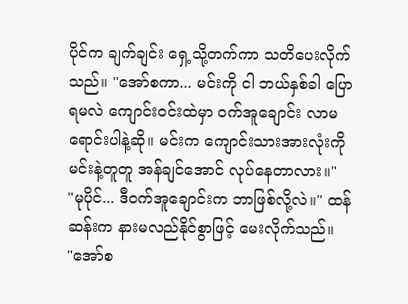ပိုင်က ချက်ချင်း ရှေ့သို့တက်ကာ သတိပေးလိုက်သည်။ "အော်စကာ... မင်းကို ငါ ဘယ်နှစ်ခါ ပြောရမလဲ ကျောင်းဝင်းထဲမှာ ဝက်အူချောင်း လာမရောင်းပါနဲ့ဆို။ မင်းက ကျောင်းသားအားလုံးကို မင်းနဲ့တူတူ အန်ချင်အောင် လုပ်နေတာလား။"
"မုပိုင်... ဒီဝက်အူချောင်းက ဘာဖြစ်လို့လဲ။" ထန်ဆန်းက နားမလည်နိုင်စွာဖြင့် မေးလိုက်သည်။
"အော်စ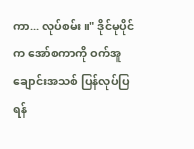ကာ... လုပ်စမ်း။" ဒိုင်မုပိုင်က အော်စကာကို ဝက်အူချောင်းအသစ် ပြန်လုပ်ပြရန်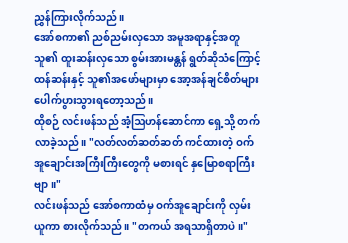ညွှန်ကြားလိုက်သည်။
အော်စကာ၏ ညစ်ညမ်းလှသော အမူအရာနှင့်အတူ သူ၏ ထူးဆန်းလှသော စွမ်းအားမန္တန် ရွတ်ဆိုသံကြောင့် ထန်ဆန်းနှင့် သူ၏အဖော်များမှာ အော့အန်ချင်စိတ်များ ပေါက်ပွားသွားရတော့သည်။
ထိုစဉ် လင်းဖန်သည် အံ့ဩဟန်ဆောင်ကာ ရှေ့သို့ တက်လာခဲ့သည်။ "လတ်လတ်ဆတ်ဆတ် ကင်ထားတဲ့ ဝက်အူချောင်းအကြီးကြီးတွေကို မစားရင် နှမြောစရာကြီးဗျာ။"
လင်းဖန်သည် အော်စကာထံမှ ဝက်အူချောင်းကို လှမ်းယူကာ စားလိုက်သည်။ "တကယ် အရသာရှိတာပဲ။"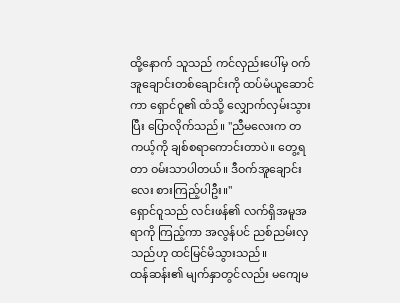ထို့နောက် သူသည် ကင်လှည်းပေါ်မှ ဝက်အူချောင်းတစ်ချောင်းကို ထပ်မံယူဆောင်ကာ ရှောင်ဝူ၏ ထံသို့ လျှောက်လှမ်းသွားပြီး ပြောလိုက်သည်။ "ညီမလေးက တကယ့်ကို ချစ်စရာကောင်းတာပဲ။ တွေ့ရတာ ဝမ်းသာပါတယ်။ ဒီဝက်အူချောင်းလေး စားကြည့်ပါဦး။"
ရှောင်ဝူသည် လင်းဖန်၏ လက်ရှိအမူအရာကို ကြည့်ကာ အလွန်ပင် ညစ်ညမ်းလှသည်ဟု ထင်မြင်မိသွားသည်။
ထန်ဆန်း၏ မျက်နှာတွင်လည်း မကျေမ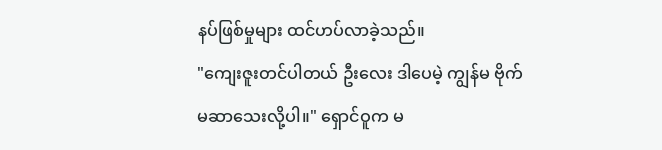နပ်ဖြစ်မှုများ ထင်ဟပ်လာခဲ့သည်။
"ကျေးဇူးတင်ပါတယ် ဦးလေး ဒါပေမဲ့ ကျွန်မ ဗိုက်မဆာသေးလို့ပါ။" ရှောင်ဝူက မ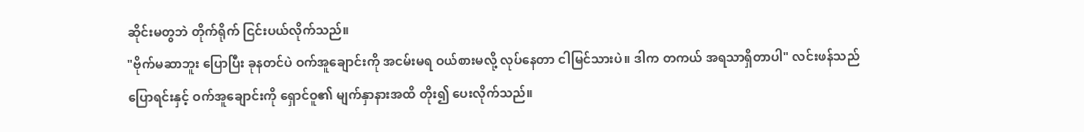ဆိုင်းမတွဘဲ တိုက်ရိုက် ငြင်းပယ်လိုက်သည်။
"ဗိုက်မဆာဘူး ပြောပြီး ခုနတင်ပဲ ဝက်အူချောင်းကို အငမ်းမရ ဝယ်စားမလို့ လုပ်နေတာ ငါမြင်သားပဲ။ ဒါက တကယ် အရသာရှိတာပါ" လင်းဖန်သည် ပြောရင်းနှင့် ဝက်အူချောင်းကို ရှောင်ဝူ၏ မျက်နှာနားအထိ တိုး၍ ပေးလိုက်သည်။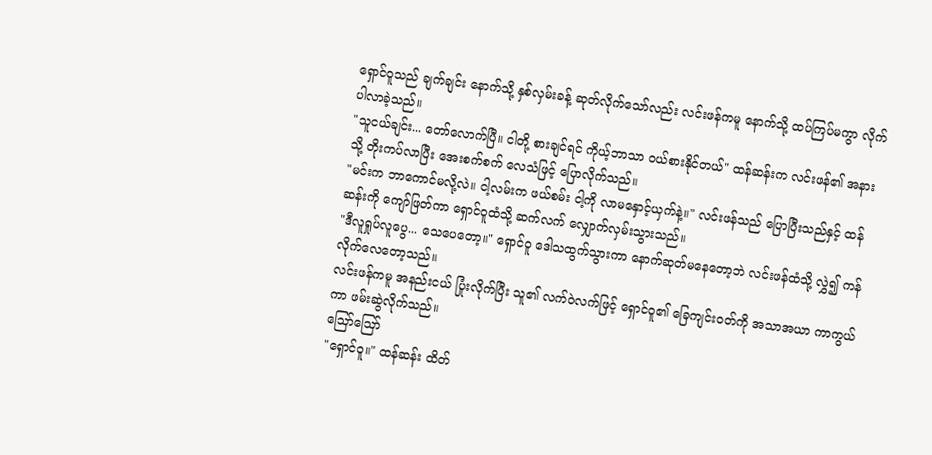ရှောင်ဝူသည် ချက်ချင်း နောက်သို့ နှစ်လှမ်းခန့် ဆုတ်လိုက်သော်လည်း လင်းဖန်ကမူ နောက်သို့ ထပ်ကြပ်မကွာ လိုက်ပါလာခဲ့သည်။
"သူငယ်ချင်း... တော်လောက်ပြီ။ ငါတို့ စားချင်ရင် ကိုယ့်ဘာသာ ဝယ်စားနိုင်တယ်" ထန်ဆန်းက လင်းဖန်၏ အနားသို့ တိုးကပ်လာပြီး အေးစက်စက် လေသံဖြင့် ပြောလိုက်သည်။
"မင်းက ဘာကောင်မလို့လဲ။ ငါ့လမ်းက ဖယ်စမ်း ငါ့ကို လာမနှောင့်ယှက်နဲ့။" လင်းဖန်သည် ပြောပြီးသည်နှင့် ထန်ဆန်းကို ကျော်ဖြတ်ကာ ရှောင်ဝူထံသို့ ဆက်လက် လျှောက်လှမ်းသွားသည်။
"ဒီလူရှုပ်လူပွေ... သေပေတော့။" ရှောင်ဝူ ဒေါသထွက်သွားကာ နောက်ဆုတ်မနေတော့ဘဲ လင်းဖန်ထံသို့ လွှဲ၍ ကန်လိုက်လေတော့သည်။
လင်းဖန်ကမူ အနည်းငယ် ပြုံးလိုက်ပြီး သူ၏ လက်ဝဲလက်ဖြင့် ရှောင်ဝူ၏ ခြေကျင်းဝတ်ကို အသာအယာ ကာကွယ်ကာ ဖမ်းဆွဲလိုက်သည်။
ဪဪ
"ရှောင်ဝူ။" ထန်ဆန်း ထိတ်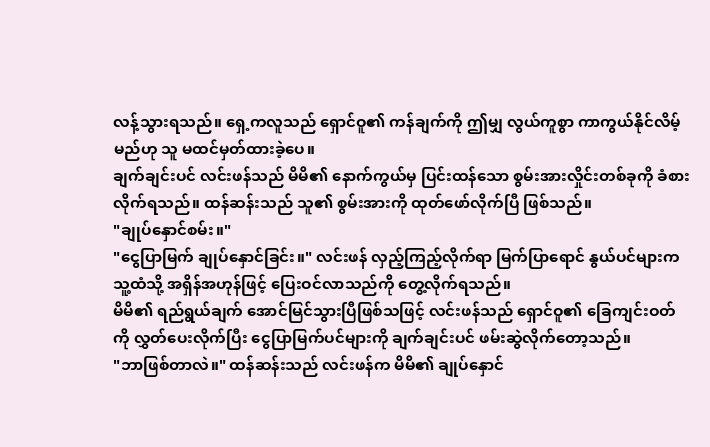လန့်သွားရသည်။ ရှေ့ကလူသည် ရှောင်ဝူ၏ ကန်ချက်ကို ဤမျှ လွယ်ကူစွာ ကာကွယ်နိုင်လိမ့်မည်ဟု သူ မထင်မှတ်ထားခဲ့ပေ။
ချက်ချင်းပင် လင်းဖန်သည် မိမိ၏ နောက်ကွယ်မှ ပြင်းထန်သော စွမ်းအားလှိုင်းတစ်ခုကို ခံစားလိုက်ရသည်။ ထန်ဆန်းသည် သူ၏ စွမ်းအားကို ထုတ်ဖော်လိုက်ပြီ ဖြစ်သည်။
"ချုပ်နှောင်စမ်း။"
"ငွေပြာမြက် ချုပ်နှောင်ခြင်း။" လင်းဖန် လှည့်ကြည့်လိုက်ရာ မြက်ပြာရောင် နွယ်ပင်များက သူ့ထံသို့ အရှိန်အဟုန်ဖြင့် ပြေးဝင်လာသည်ကို တွေ့လိုက်ရသည်။
မိမိ၏ ရည်ရွယ်ချက် အောင်မြင်သွားပြီဖြစ်သဖြင့် လင်းဖန်သည် ရှောင်ဝူ၏ ခြေကျင်းဝတ်ကို လွှတ်ပေးလိုက်ပြီး ငွေပြာမြက်ပင်များကို ချက်ချင်းပင် ဖမ်းဆွဲလိုက်တော့သည်။
"ဘာဖြစ်တာလဲ။" ထန်ဆန်းသည် လင်းဖန်က မိမိ၏ ချုပ်နှောင်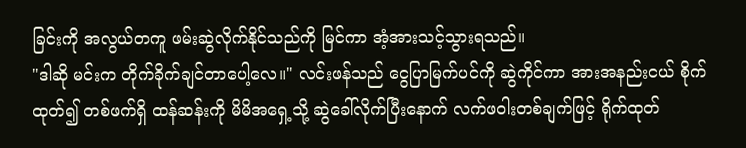ခြင်းကို အလွယ်တကူ ဖမ်းဆွဲလိုက်နိုင်သည်ကို မြင်ကာ အံ့အားသင့်သွားရသည်။
"ဒါဆို မင်းက တိုက်ခိုက်ချင်တာပေါ့လေ။" လင်းဖန်သည် ငွေပြာမြက်ပင်ကို ဆွဲကိုင်ကာ အားအနည်းငယ် စိုက်ထုတ်၍ တစ်ဖက်ရှိ ထန်ဆန်းကို မိမိအရှေ့သို့ ဆွဲခေါ်လိုက်ပြီးနောက် လက်ဖဝါးတစ်ချက်ဖြင့် ရိုက်ထုတ်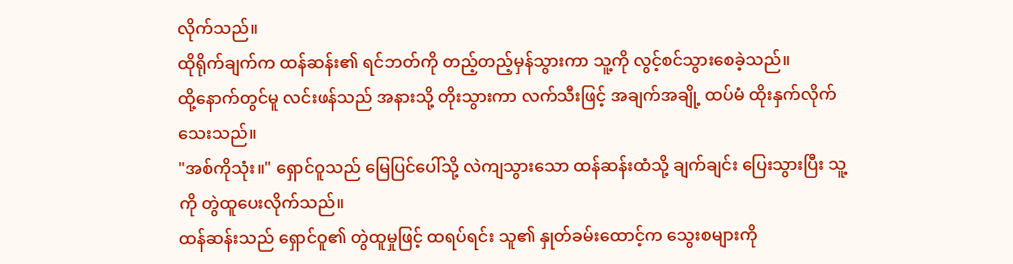လိုက်သည်။
ထိုရိုက်ချက်က ထန်ဆန်း၏ ရင်ဘတ်ကို တည့်တည့်မှန်သွားကာ သူ့ကို လွင့်စင်သွားစေခဲ့သည်။
ထို့နောက်တွင်မူ လင်းဖန်သည် အနားသို့ တိုးသွားကာ လက်သီးဖြင့် အချက်အချို့ ထပ်မံ ထိုးနှက်လိုက်သေးသည်။
"အစ်ကိုသုံး။" ရှောင်ဝူသည် မြေပြင်ပေါ်သို့ လဲကျသွားသော ထန်ဆန်းထံသို့ ချက်ချင်း ပြေးသွားပြီး သူ့ကို တွဲထူပေးလိုက်သည်။
ထန်ဆန်းသည် ရှောင်ဝူ၏ တွဲထူမှုဖြင့် ထရပ်ရင်း သူ၏ နှုတ်ခမ်းထောင့်က သွေးစများကို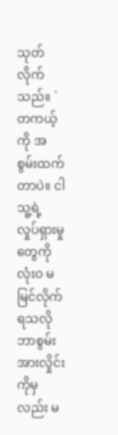သုတ်လိုက်သည်။ `တကယ့်ကို အစွမ်းထက်တာပဲ။ ငါ သူ့ရဲ့ လှုပ်ရှားမှုတွေကို လုံးဝ မမြင်လိုက်ရသလို ဘာစွမ်းအားလှိုင်းကိုမှလည်း မ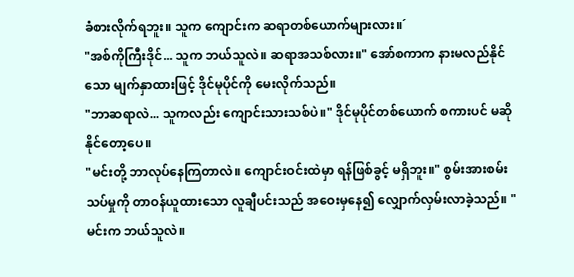ခံစားလိုက်ရဘူး။ သူက ကျောင်းက ဆရာတစ်ယောက်များလား။´
"အစ်ကိုကြီးဒိုင်... သူက ဘယ်သူလဲ။ ဆရာအသစ်လား။" အော်စကာက နားမလည်နိုင်သော မျက်နှာထားဖြင့် ဒိုင်မုပိုင်ကို မေးလိုက်သည်။
"ဘာဆရာလဲ... သူကလည်း ကျောင်းသားသစ်ပဲ။" ဒိုင်မုပိုင်တစ်ယောက် စကားပင် မဆိုနိုင်တော့ပေ။
"မင်းတို့ ဘာလုပ်နေကြတာလဲ။ ကျောင်းဝင်းထဲမှာ ရန်ဖြစ်ခွင့် မရှိဘူး။" စွမ်းအားစမ်းသပ်မှုကို တာဝန်ယူထားသော လူချီပင်းသည် အဝေးမှနေ၍ လျှောက်လှမ်းလာခဲ့သည်။ "မင်းက ဘယ်သူလဲ။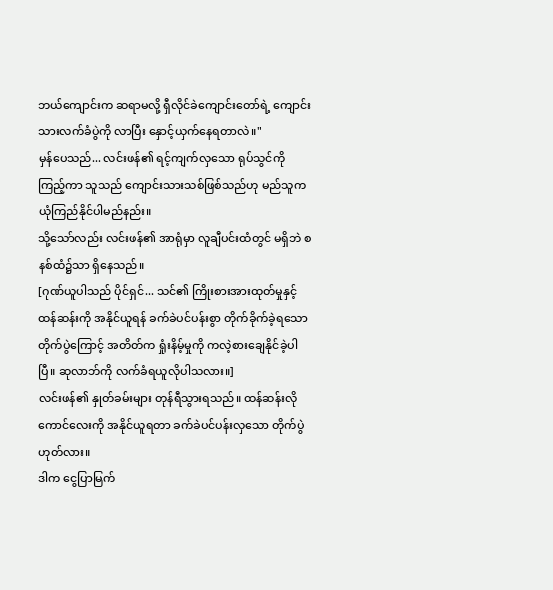ဘယ်ကျောင်းက ဆရာမလို့ ရှီလိုင်ခဲကျောင်းတော်ရဲ့ ကျောင်းသားလက်ခံပွဲကို လာပြီး နှောင့်ယှက်နေရတာလဲ။"
မှန်ပေသည်... လင်းဖန်၏ ရင့်ကျက်လှသော ရုပ်သွင်ကို ကြည့်ကာ သူသည် ကျောင်းသားသစ်ဖြစ်သည်ဟု မည်သူက ယုံကြည်နိုင်ပါမည်နည်း။
သို့သော်လည်း လင်းဖန်၏ အာရုံမှာ လူချီပင်းထံတွင် မရှိဘဲ စနစ်ထံ၌သာ ရှိနေသည်။
[ဂုဏ်ယူပါသည် ပိုင်ရှင်... သင်၏ ကြိုးစားအားထုတ်မှုနှင့် ထန်ဆန်းကို အနိုင်ယူရန် ခက်ခဲပင်ပန်းစွာ တိုက်ခိုက်ခဲ့ရသော တိုက်ပွဲကြောင့် အတိတ်က ရှုံးနိမ့်မှုကို ကလဲ့စားချေနိုင်ခဲ့ပါပြီ။ ဆုလာဘ်ကို လက်ခံရယူလိုပါသလား။]
လင်းဖန်၏ နှုတ်ခမ်းများ တုန်ရီသွားရသည်။ ထန်ဆန်းလို ကောင်လေးကို အနိုင်ယူရတာ ခက်ခဲပင်ပန်းလှသော တိုက်ပွဲ ဟုတ်လား။
ဒါက ငွေပြာမြက်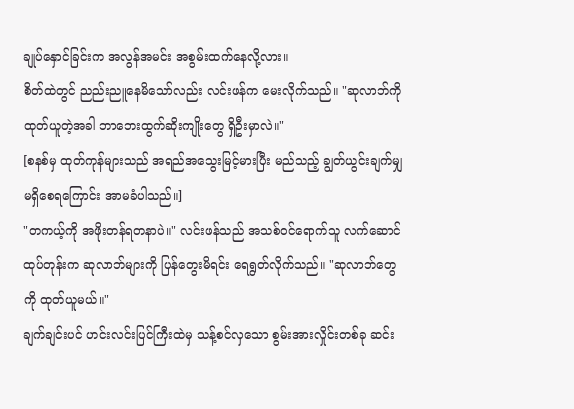ချုပ်နှောင်ခြင်းက အလွန်အမင်း အစွမ်းထက်နေလို့လား။
စိတ်ထဲတွင် ညည်းညူနေမိသော်လည်း လင်းဖန်က မေးလိုက်သည်။ "ဆုလာဘ်ကို ထုတ်ယူတဲ့အခါ ဘာဘေးထွက်ဆိုးကျိုးတွေ ရှိဦးမှာလဲ။"
[စနစ်မှ ထုတ်ကုန်များသည် အရည်အသွေးမြင့်မားပြီး မည်သည့် ချွတ်ယွင်းချက်မျှ မရှိစေရကြောင်း အာမခံပါသည်။]
"တကယ့်ကို အဖိုးတန်ရတနာပဲ။" လင်းဖန်သည် အသစ်ဝင်ရောက်သူ လက်ဆောင်ထုပ်တုန်းက ဆုလာဘ်များကို ပြန်တွေးမိရင်း ရေရွတ်လိုက်သည်။ "ဆုလာဘ်တွေကို ထုတ်ယူမယ်။"
ချက်ချင်းပင် ဟင်းလင်းပြင်ကြီးထဲမှ သန့်စင်လှသော စွမ်းအားလှိုင်းတစ်ခု ဆင်း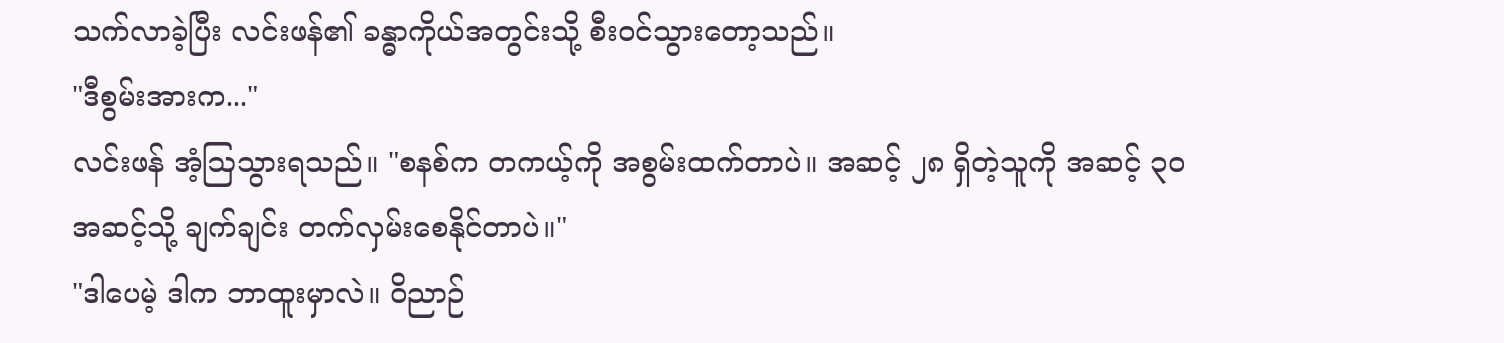သက်လာခဲ့ပြီး လင်းဖန်၏ ခန္ဓာကိုယ်အတွင်းသို့ စီးဝင်သွားတော့သည်။
"ဒီစွမ်းအားက..."
လင်းဖန် အံ့ဩသွားရသည်။ "စနစ်က တကယ့်ကို အစွမ်းထက်တာပဲ။ အဆင့် ၂၈ ရှိတဲ့သူကို အဆင့် ၃၀ အဆင့်သို့ ချက်ချင်း တက်လှမ်းစေနိုင်တာပဲ။"
"ဒါပေမဲ့ ဒါက ဘာထူးမှာလဲ။ ဝိညာဉ်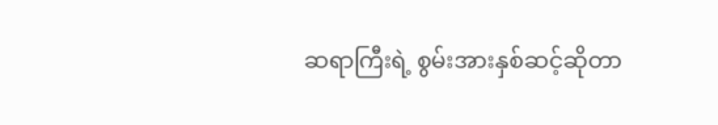ဆရာကြီးရဲ့ စွမ်းအားနှစ်ဆင့်ဆိုတာ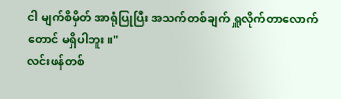ငါ မျက်စိမှိတ် အာရုံပြုပြီး အသက်တစ်ချက် ရှူလိုက်တာလောက်တောင် မရှိပါဘူး။"
လင်းဖန်တစ်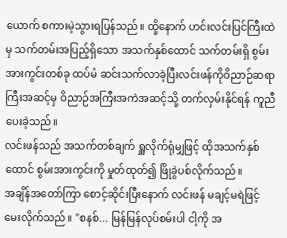ယောက် စကားမဲ့သွားရပြန်သည်။ ထို့နောက် ဟင်းလင်းပြင်ကြီးထဲမှ သက်တမ်းအပြည့်ရှိသော အသက်နှစ်ထောင် သက်တမ်းရှိ စွမ်းအားကွင်းတစ်ခု ထပ်မံ ဆင်းသက်လာခဲ့ပြီးလင်းဖန်ကိုဝိညာဉ်ဆရာကြီးအဆင့်မှ ဝိညာဉ်အကြီးအကဲအဆင့်သို့ တက်လှမ်းနိုင်ရန် ကူညီပေးခဲ့သည်။
လင်းဖန်သည် အသက်တစ်ချက် ရှူလိုက်ရုံမျှဖြင့် ထိုအသက်နှစ်ထောင် စွမ်းအားကွင်းကို မှုတ်ထုတ်၍ ဖြိုခွဲပစ်လိုက်သည်။
အချိန်အတော်ကြာ စောင့်ဆိုင်းပြီးနောက် လင်းဖန် မချင့်မရဲဖြင့် မေးလိုက်သည်။ "စနစ်... မြန်မြန်လုပ်စမ်းပါ ငါ့ကို အ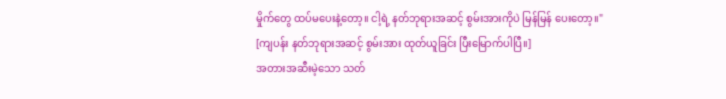မှိုက်တွေ ထပ်မပေးနဲ့တော့။ ငါ့ရဲ့ နတ်ဘုရားအဆင့် စွမ်းအားကိုပဲ မြန်မြန် ပေးတော့။"
[ကျပန်း နတ်ဘုရားအဆင့် စွမ်းအား ထုတ်ယူခြင်း ပြီးမြောက်ပါပြီ။]
အတားအဆီးမဲ့သော သတ်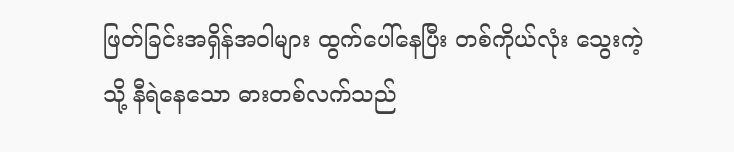ဖြတ်ခြင်းအရှိန်အဝါများ ထွက်ပေါ်နေပြီး တစ်ကိုယ်လုံး သွေးကဲ့သို့ နီရဲနေသော ဓားတစ်လက်သည်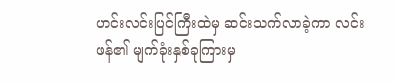ဟင်းလင်းပြင်ကြီးထဲမှ ဆင်းသက်လာခဲ့ကာ လင်းဖန်၏ မျက်ခုံးနှစ်ခုကြားမှ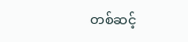တစ်ဆင့်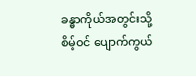ခန္ဓာကိုယ်အတွင်းသို့ စိမ့်ဝင် ပျောက်ကွယ်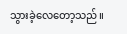သွားခဲ့လေတော့သည်။